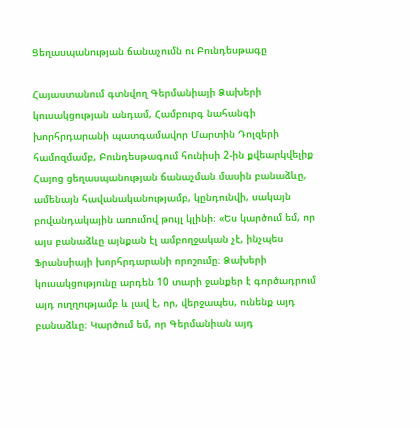Ցեղասպանության ճանաչումն ու Բունդեսթագը

Հայաստանում գտնվող Գերմանիայի Ձախերի կուսակցության անդամ, Համբուրգ նահանգի խորհրդարանի պատգամավոր Մարտին Դոլզերի համոզմամբ, Բունդեսթագում հունիսի 2-ին քվեարկվելիք Հայոց ցեղասպանության ճանաչման մասին բանաձևը, ամենայն հավանականությամբ, կընդունվի, սակայն բովանդակային առումով թույլ կլինի։ «Ես կարծում եմ, որ այս բանաձևը այնքան էլ ամբողջական չէ, ինչպես Ֆրանսիայի խորհրդարանի որոշումը։ Ձախերի կուսակցությունը արդեն 10 տարի ջանքեր է գործադրում այդ ուղղությամբ և լավ է, որ, վերջապես, ունենք այդ բանաձևը։ Կարծում եմ, որ Գերմանիան այդ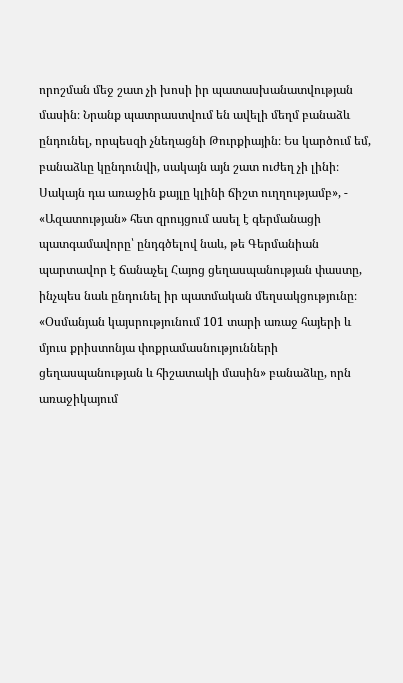որոշման մեջ շատ չի խոսի իր պատասխանատվության մասին։ Նրանք պատրաստվում են ավելի մեղմ բանաձև ընդունել, որպեսզի չնեղացնի Թուրքիային։ Ես կարծում եմ, բանաձևը կընդունվի, սակայն այն շատ ուժեղ չի լինի։ Սակայն դա առաջին քայլը կլինի ճիշտ ուղղությամբ», - «Ազատության» հետ զրույցում ասել է գերմանացի պատգամավորը՝ ընդգծելով նաև, թե Գերմանիան պարտավոր է ճանաչել Հայոց ցեղասպանության փաստը, ինչպես նաև ընդունել իր պատմական մեղսակցությունը։ «Օսմանյան կայսրությունում 101 տարի առաջ հայերի և մյուս քրիստոնյա փոքրամասնությունների ցեղասպանության և հիշատակի մասին» բանաձևը, որն առաջիկայում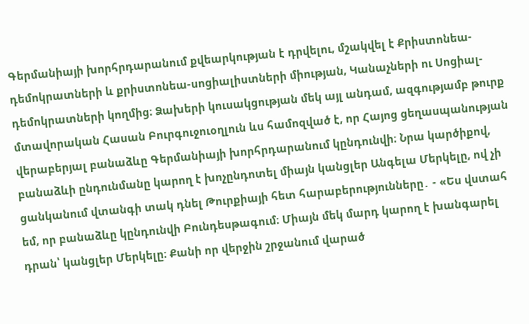Գերմանիայի խորհրդարանում քվեարկության է դրվելու, մշակվել է Քրիստոնեա-դեմոկրատների և քրիստոնեա-սոցիալիստների միության, Կանաչների ու Սոցիալ-դեմոկրատների կողմից։ Ձախերի կուսակցության մեկ այլ անդամ, ազգությամբ թուրք մտավորական Հասան Բուրգուջուօղլուն ևս համոզված է, որ Հայոց ցեղասպանության վերաբերյալ բանաձևը Գերմանիայի խորհրդարանում կընդունվի։ Նրա կարծիքով, բանաձևի ընդունմանը կարող է խոչընդոտել միայն կանցլեր Անգելա Մերկելը, ով չի ցանկանում վտանգի տակ դնել Թուրքիայի հետ հարաբերությունները․ - «Ես վստահ եմ, որ բանաձևը կընդունվի Բունդեսթագում։ Միայն մեկ մարդ կարող է խանգարել դրան՝ կանցլեր Մերկելը։ Քանի որ վերջին շրջանում վարած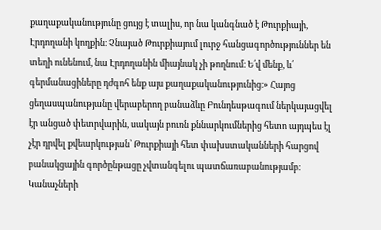քաղաքականությունը ցույց է տալիս, որ նա կանգնած է Թուրքիայի, Էրդողանի կողքին։ Չնայած Թուրքիայում լուրջ հանցագործություններ են տեղի ունենում, նա Էրդողանին միայնակ չի թողնում։ Ե՛վ մենք, և՛ գերմանացիները դժգոհ ենք այս քաղաքականությունից։» Հայոց ցեղասպանությանը վերաբերող բանաձևը Բունդեսթագում ներկայացվել էր անցած փետրվարին, սակայն բուռն քննարկումներից հետո այդպես էլ չէր դրվել քվեարկության՝ Թուրքիայի հետ փախստականների հարցով բանակցային գործընթացը չվտանգելու պատճառաբանությամբ։ Կանաչների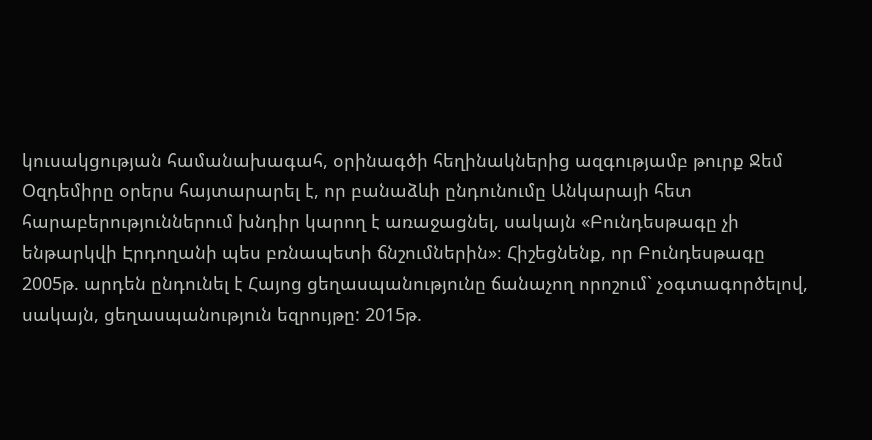կուսակցության համանախագահ, օրինագծի հեղինակներից ազգությամբ թուրք Ջեմ Օզդեմիրը օրերս հայտարարել է, որ բանաձևի ընդունումը Անկարայի հետ հարաբերություններում խնդիր կարող է առաջացնել, սակայն «Բունդեսթագը չի ենթարկվի Էրդողանի պես բռնապետի ճնշումներին»։ Հիշեցնենք, որ Բունդեսթագը 2005թ. արդեն ընդունել է Հայոց ցեղասպանությունը ճանաչող որոշում` չօգտագործելով, սակայն, ցեղասպանություն եզրույթը: 2015թ.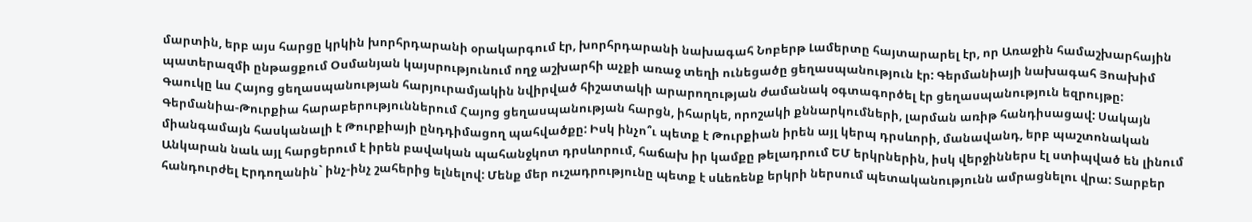մարտին, երբ այս հարցը կրկին խորհրդարանի օրակարգում էր, խորհրդարանի նախագահ Նոբերթ Լամերտը հայտարարել էր, որ Առաջին համաշխարհային պատերազմի ընթացքում Օսմանյան կայսրությունում ողջ աշխարհի աչքի առաջ տեղի ունեցածը ցեղասպանություն էր: Գերմանիայի նախագահ Յոախիմ Գաուկը ևս Հայոց ցեղասպանության հարյուրամյակին նվիրված հիշատակի արարողության ժամանակ օգտագործել էր ցեղասպանություն եզրույթը: Գերմանիա-Թուրքիա հարաբերություններում Հայոց ցեղասպանության հարցն, իհարկե, որոշակի քննարկումների, լարման առիթ հանդիսացավ: Սակայն միանգամայն հասկանալի է Թուրքիայի ընդդիմացող պահվածքը: Իսկ ինչո՞ւ պետք է Թուրքիան իրեն այլ կերպ դրսևորի, մանավանդ, երբ պաշտոնական Անկարան նաև այլ հարցերում է իրեն բավական պահանջկոտ դրսևորում, հաճախ իր կամքը թելադրում ԵՄ երկրներին, իսկ վերջիններս էլ ստիպված են լինում հանդուրժել Էրդողանին` ինչ-ինչ շահերից ելնելով: Մենք մեր ուշադրությունը պետք է սևեռենք երկրի ներսում պետականությունն ամրացնելու վրա: Տարբեր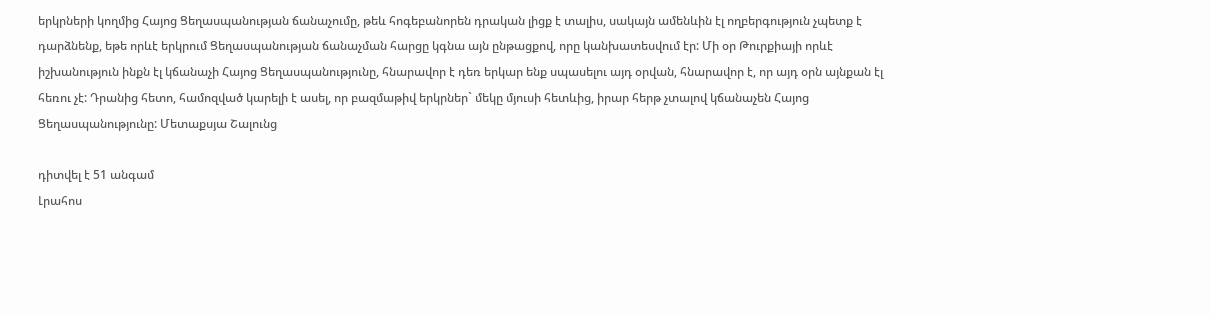երկրների կողմից Հայոց Ցեղասպանության ճանաչումը, թեև հոգեբանորեն դրական լիցք է տալիս, սակայն ամենևին էլ ողբերգություն չպետք է դարձնենք, եթե որևէ երկրում Ցեղասպանության ճանաչման հարցը կգնա այն ընթացքով, որը կանխատեսվում էր: Մի օր Թուրքիայի որևէ իշխանություն ինքն էլ կճանաչի Հայոց Ցեղասպանությունը, հնարավոր է դեռ երկար ենք սպասելու այդ օրվան, հնարավոր է, որ այդ օրն այնքան էլ հեռու չէ: Դրանից հետո, համոզված կարելի է ասել, որ բազմաթիվ երկրներ` մեկը մյուսի հետևից, իրար հերթ չտալով կճանաչեն Հայոց Ցեղասպանությունը: Մետաքսյա Շալունց

դիտվել է 51 անգամ
Լրահոս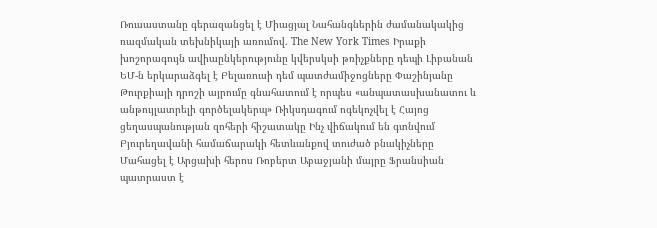Ռուսաստանը գերազանցել է Միացյալ Նահանգներին ժամանակակից ռազմական տեխնիկայի առումով. The New York Times Իրաքի խոշորագույն ավիաընկերությունը կվերսկսի թռիչքները դեպի Լիբանան ԵՄ-ն երկարաձգել է Բելառուսի դեմ պատժամիջոցները Փաշինյանը Թուրքիայի դրոշի այրումը գնահատում է որպես «անպատասխանատու և անթույլատրելի գործելակերպ» Ռիկսդագում ոգեկոչվել է Հայոց ցեղասպանության զոհերի հիշատակը Ինչ վիճակում են գտնվում Բյուրեղավանի համաճարակի հետևանքով տուժած բնակիչները Մահացել է Արցախի հերոս Ռոբերտ Աբաջյանի մայրը Ֆրանսիան պատրաստ է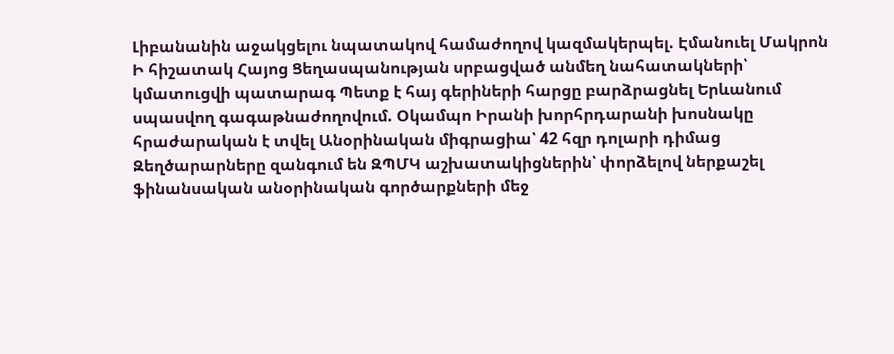Լիբանանին աջակցելու նպատակով համաժողով կազմակերպել. Էմանուել Մակրոն Ի հիշատակ Հայոց Ցեղասպանության սրբացված անմեղ նահատակների՝ կմատուցվի պատարագ Պետք է հայ գերիների հարցը բարձրացնել Երևանում սպասվող գագաթնաժողովում. Օկամպո Իրանի խորհրդարանի խոսնակը հրաժարական է տվել Անօրինական միգրացիա՝ 42 հզր դոլարի դիմաց Զեղծարարները զանգում են ԶՊՄԿ աշխատակիցներին՝ փորձելով ներքաշել ֆինանսական անօրինական գործարքների մեջ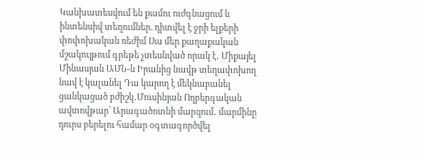Կանխատեսվում են քամու ուժգնացում և ինտենսիվ տեղումներ. դիտվել է ջրի ելքերի փոփոխական ռեժիմ Սա մեր քաղաքական մշակույթում գրեթե չտեսնված որակ է․ Միքայել Մինասյան ԱՄՆ-ն Իրանից նավթ տեղափոխող նավ է կալանել Դա կարող է մեկնաբանել ցանկացած բժիշկ․Մուսինյան Ողբերգական ավտովթար՝ Արագածոտնի մարզում․ մարմինը դուրս բերելու համար օգտագործվել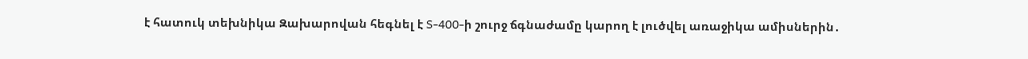է հատուկ տեխնիկա Զախարովան հեգնել է S-400-ի շուրջ ճգնաժամը կարող է լուծվել առաջիկա ամիսներին․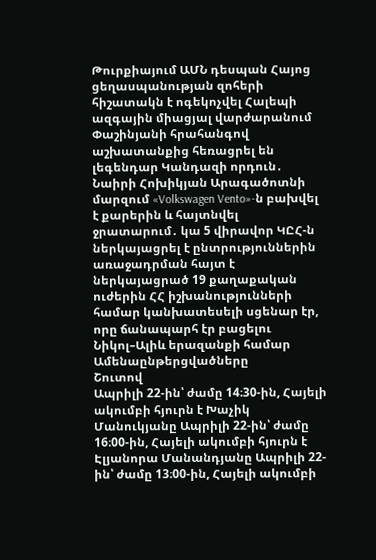Թուրքիայում ԱՄՆ դեսպան Հայոց ցեղասպանության զոհերի հիշատակն է ոգեկոչվել Հալեպի ազգային միացյալ վարժարանում Փաշինյանի հրահանգով աշխատանքից հեռացրել են լեգենդար Կանդազի որդուն․ Նաիրի Հոխիկյան Արագածոտնի մարզում «Volkswagen Vento»-ն բախվել է քարերին և հայտնվել ջրատարում․ կա 5 վիրավոր ԿԸՀ-ն ներկայացրել է ընտրություններին առաջադրման հայտ է ներկայացրած 19 քաղաքական ուժերին ՀՀ իշխանությունների համար կանխատեսելի սցենար էր, որը ճանապարհ էր բացելու Նիկոլ–Ալիև երազանքի համար
Ամենաընթերցվածները
Շուտով
Ապրիլի 22-ին՝ ժամը 14։30-ին, Հայելի ակումբի հյուրն է Խաչիկ Մանուկյանը Ապրիլի 22-ին՝ ժամը 16։00-ին, Հայելի ակումբի հյուրն է Էլյանորա Մանանդյանը Ապրիլի 22-ին՝ ժամը 13։00-ին, Հայելի ակումբի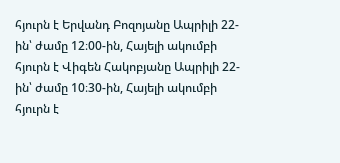հյուրն է Երվանդ Բոզոյանը Ապրիլի 22-ին՝ ժամը 12։00-ին, Հայելի ակումբի հյուրն է Վիգեն Հակոբյանը Ապրիլի 22-ին՝ ժամը 10։30-ին, Հայելի ակումբի հյուրն է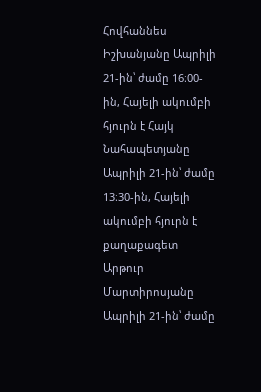Հովհաննես Իշխանյանը Ապրիլի 21-ին՝ ժամը 16։00-ին, Հայելի ակումբի հյուրն է Հայկ Նահապետյանը Ապրիլի 21-ին՝ ժամը 13։30-ին, Հայելի ակումբի հյուրն է քաղաքագետ Արթուր Մարտիրոսյանը Ապրիլի 21-ին՝ ժամը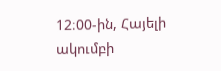12։00-ին, Հայելի ակումբի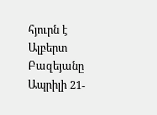հյուրն է Ալբերտ Բազեյանը Ապրիլի 21-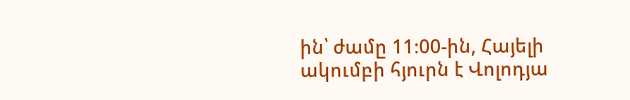ին՝ ժամը 11։00-ին, Հայելի ակումբի հյուրն է Վոլոդյա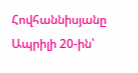Հովհաննիսյանը Ապրիլի 20-ին՝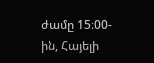ժամը 15։00-ին, Հայելի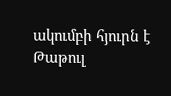ակումբի հյուրն է Թաթուլ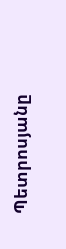Պետրոսյանը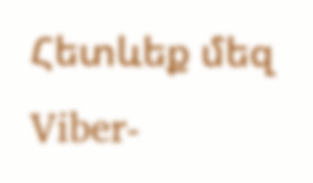Հետևեք մեզ Viber-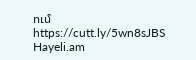ում https://cutt.ly/5wn8sJBS
Hayeli.am